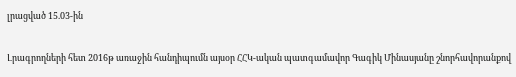լրացված 15.03-ին

Լրագրողների հետ 2016թ առաջին հանդիպումն այսօր ՀՀԿ-ական պատգամավոր Գագիկ Մինասյանը շնորհավորանքով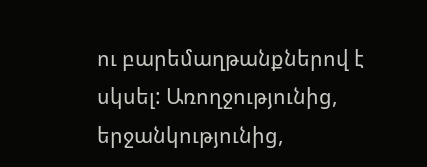ու բարեմաղթանքներով է սկսել: Առողջությունից, երջանկությունից,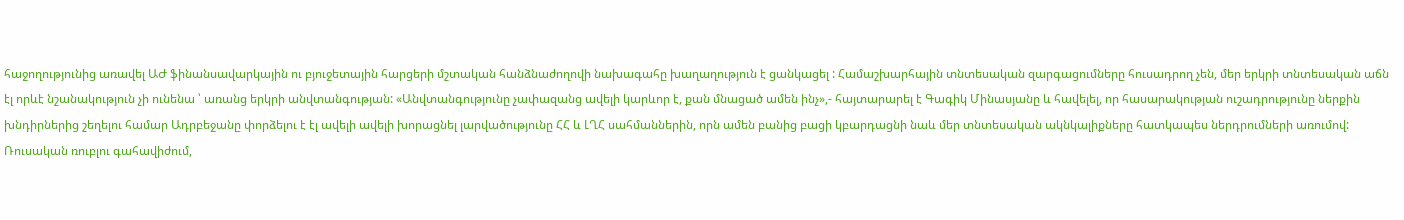հաջողությունից առավել ԱԺ ֆինանսավարկային ու բյուջետային հարցերի մշտական հանձնաժողովի նախագահը խաղաղություն է ցանկացել : Համաշխարհային տնտեսական զարգացումները հուսադրող չեն, մեր երկրի տնտեսական աճն էլ որևէ նշանակություն չի ունենա ՝ առանց երկրի անվտանգության: «Անվտանգությունը չափազանց ավելի կարևոր է, քան մնացած ամեն ինչ»,- հայտարարել է Գագիկ Մինասյանը և հավելել, որ հասարակության ուշադրությունը ներքին խնդիրներից շեղելու համար Ադրբեջանը փորձելու է էլ ավելի ավելի խորացնել լարվածությունը ՀՀ և ԼՂՀ սահմաններին, որն ամեն բանից բացի կբարդացնի նաև մեր տնտեսական ակնկալիքները հատկապես ներդրումների առումով:
Ռուսական ռուբլու գահավիժում,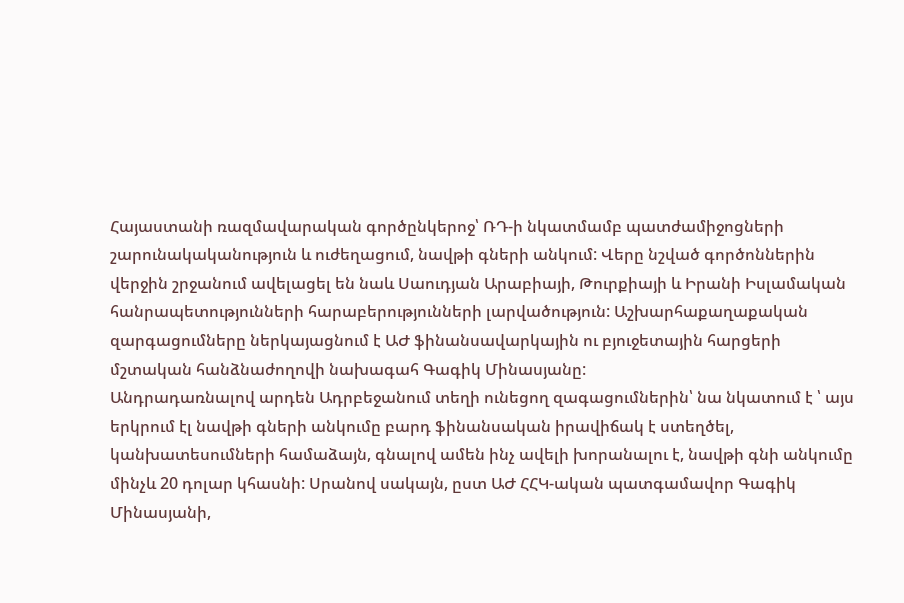Հայաստանի ռազմավարական գործընկերոջ՝ ՌԴ-ի նկատմամբ պատժամիջոցների շարունակականություն և ուժեղացում, նավթի գների անկում: Վերը նշված գործոններին վերջին շրջանում ավելացել են նաև Սաուդյան Արաբիայի, Թուրքիայի և Իրանի Իսլամական հանրապետությունների հարաբերությունների լարվածություն: Աշխարհաքաղաքական զարգացումները ներկայացնում է ԱԺ ֆինանսավարկային ու բյուջետային հարցերի մշտական հանձնաժողովի նախագահ Գագիկ Մինասյանը:
Անդրադառնալով արդեն Ադրբեջանում տեղի ունեցող զագացումներին՝ նա նկատում է ՝ այս երկրում էլ նավթի գների անկումը բարդ ֆինանսական իրավիճակ է ստեղծել, կանխատեսումների համաձայն, գնալով ամեն ինչ ավելի խորանալու է, նավթի գնի անկումը մինչև 20 դոլար կհասնի: Սրանով սակայն, ըստ ԱԺ ՀՀԿ-ական պատգամավոր Գագիկ Մինասյանի,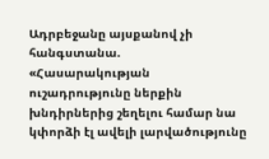Ադրբեջանը այսքանով չի հանգստանա.
«Հասարակության ուշադրությունը ներքին խնդիրներից շեղելու համար նա կփորձի էլ ավելի լարվածությունը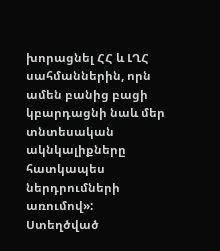խորացնել ՀՀ և ԼՂՀ սահմաններին, որն ամեն բանից բացի կբարդացնի նաև մեր տնտեսական ակնկալիքները հատկապես ներդրումների առումով»:
Ստեղծված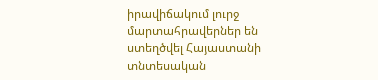իրավիճակում լուրջ մարտահրավերներ են ստեղծվել Հայաստանի տնտեսական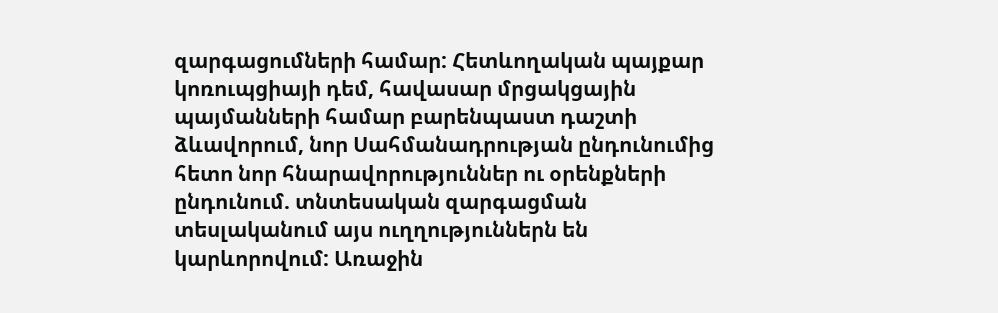զարգացումների համար: Հետևողական պայքար կոռուպցիայի դեմ, հավասար մրցակցային պայմանների համար բարենպաստ դաշտի ձևավորում, նոր Սահմանադրության ընդունումից հետո նոր հնարավորություններ ու օրենքների ընդունում. տնտեսական զարգացման տեսլականում այս ուղղություններն են կարևորովում: Առաջին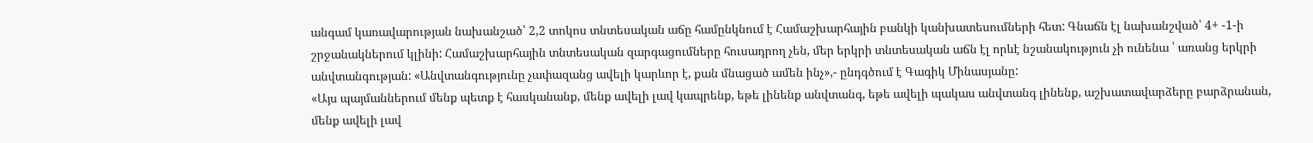անգամ կառավարության նախանշած՝ 2,2 տոկոս տնտեսական աճը համընկնում է Համաշխարհային բանկի կանխատեսումների հետ: Գնաճն էլ նախանշված՝ 4+ -1-ի շրջանակներում կլինի: Համաշխարհային տնտեսական զարգացումները հուսադրող չեն, մեր երկրի տնտեսական աճն էլ որևէ նշանակություն չի ունենա ՝ առանց երկրի անվտանգության: «Անվտանգությունը չափազանց ավելի կարևոր է, քան մնացած ամեն ինչ»,- ընդգծում է Գագիկ Մինասյանը:
«Այս պայմաններում մենք պետք է հասկանանք, մենք ավելի լավ կապրենք, եթե լինենք անվտանգ, եթե ավելի պակաս անվտանգ լինենք, աշխատավարձերը բարձրանան, մենք ավելի լավ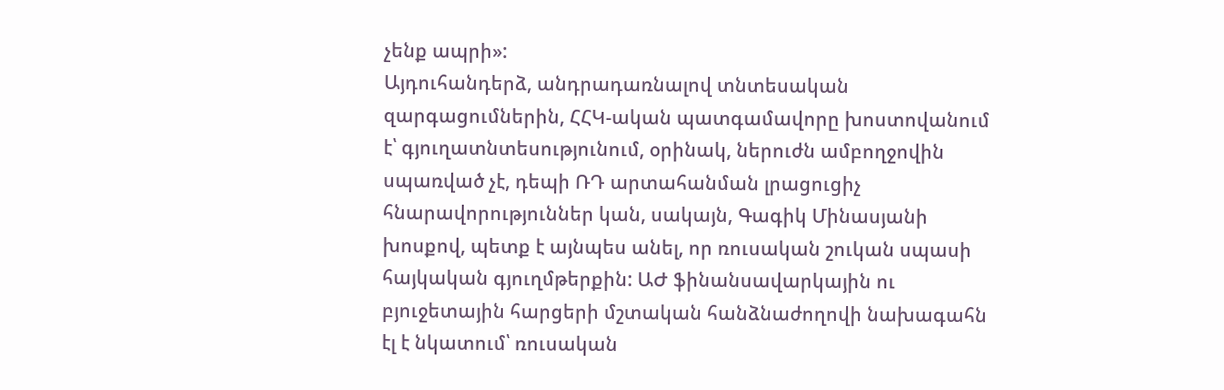չենք ապրի»:
Այդուհանդերձ, անդրադառնալով տնտեսական զարգացումներին, ՀՀԿ-ական պատգամավորը խոստովանում է՝ գյուղատնտեսությունում, օրինակ, ներուժն ամբողջովին սպառված չէ, դեպի ՌԴ արտահանման լրացուցիչ հնարավորություններ կան, սակայն, Գագիկ Մինասյանի խոսքով, պետք է այնպես անել, որ ռուսական շուկան սպասի հայկական գյուղմթերքին: ԱԺ ֆինանսավարկային ու բյուջետային հարցերի մշտական հանձնաժողովի նախագահն էլ է նկատում՝ ռուսական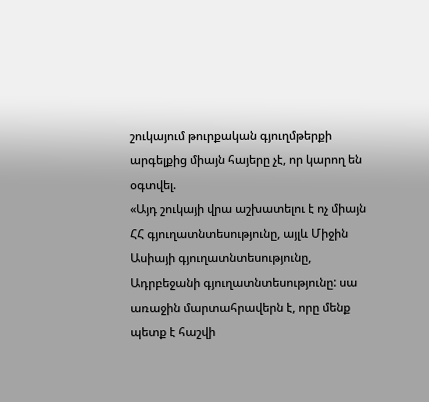շուկայում թուրքական գյուղմթերքի արգելքից միայն հայերը չէ, որ կարող են օգտվել.
«Այդ շուկայի վրա աշխատելու է ոչ միայն ՀՀ գյուղատնտեսությունը, այլև Միջին Ասիայի գյուղատնտեսությունը, Ադրբեջանի գյուղատնտեսությունը: սա առաջին մարտահրավերն է, որը մենք պետք է հաշվի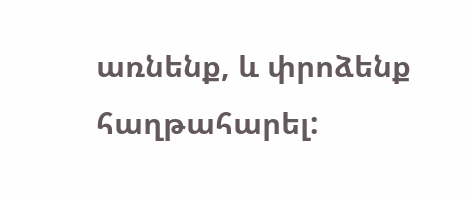առնենք, և փրոձենք հաղթահարել: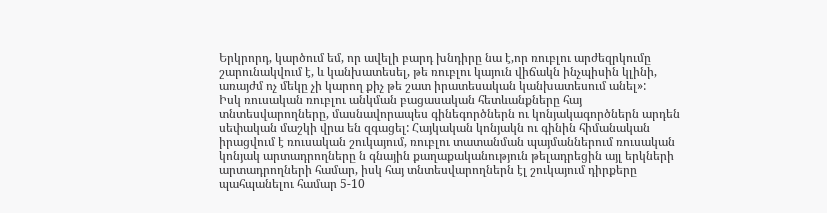Երկրորդ, կարծում եմ, որ ավելի բարդ խնդիրը նա է,որ ռուբլու արժեզրկումը շարունակվում է, և կանխատեսել, թե ռուբլու կայուն վիճակն ինչպիսին կլինի, առայժմ ոչ մեկը չի կարող քիչ թե շատ իրատեսական կանխատեսում անել»:
Իսկ ռուսական ռուբլու անկման բացասական հետևանքները հայ տնտեսվարողները, մասնավորապես գինեգործներն ու կոնյակագործներն արդեն սեփական մաշկի վրա են զգացել: Հայկական կոնյակն ու գինին հիմանական իրացվում է ռուսական շուկայում, ռուբլու տատանման պայմաններում ռուսական կոնյակ արտադրողները ն գնային քաղաքականություն թելադրեցին այլ երկների արտադրողների համար, իսկ հայ տնտեսվարողներն էլ շուկայում դիրքերը պահպանելու համար 5-10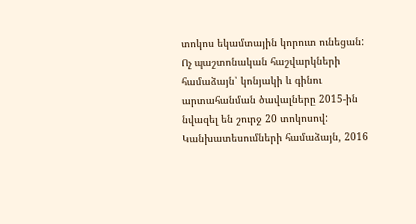տոկոս եկամտային կորուտ ունեցան:
Ոչ պաշտոնական հաշվարկների համաձայն՝ կոնյակի և գինու արտահանման ծավալները 2015-ին նվազել են շուրջ 20 տոկոսով: Կանխատեսումների համաձայն, 2016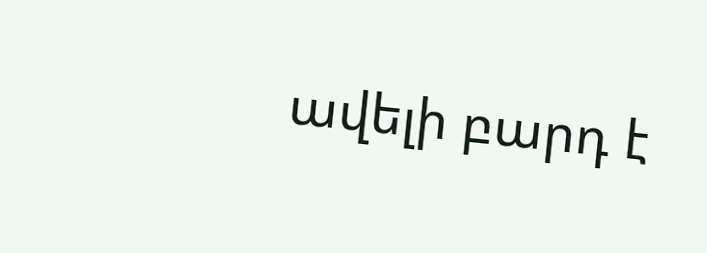ավելի բարդ է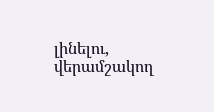լինելու, վերամշակող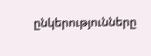ընկերությունները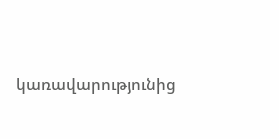կառավարությունից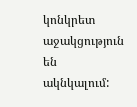կոնկրետ աջակցություն են ակնկալում: